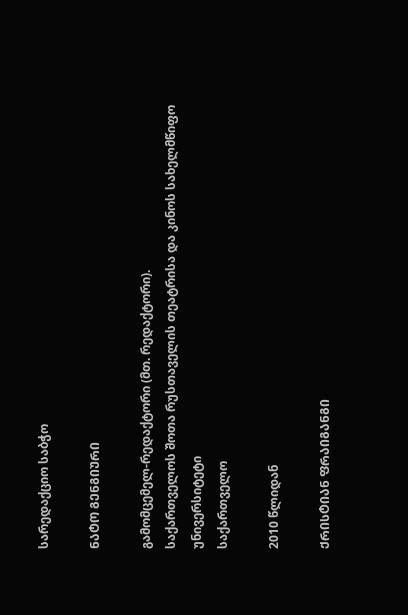სარედაქციო საბჭო

ᲜᲐᲢᲝ ᲒᲔᲜᲒᲘᲣᲠᲘ

გამომცემელ-რედაქტორი (მთ. რედაქტორი).
საქართველოს შოთა რუსთაველის თეატრისა და კინოს სახელმწიფო უნივერსიტეტი
საქართველო

2010 წლიდან

ᲥᲠᲘᲡᲢᲘᲐᲜ ᲤᲠᲐᲘᲒᲐᲜᲒᲘ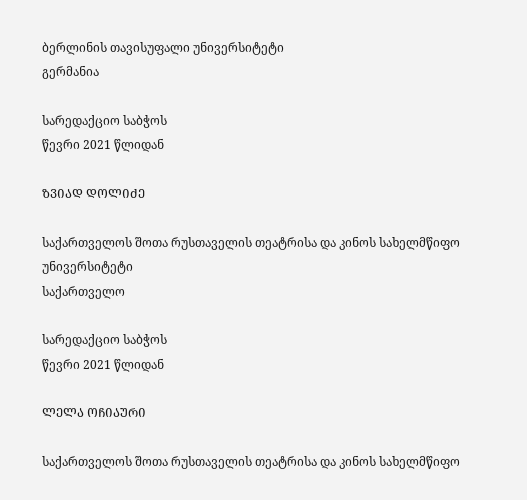ბერლინის თავისუფალი უნივერსიტეტი
გერმანია

სარედაქციო საბჭოს
წევრი 2021 წლიდან

ᲖᲕᲘᲐᲓ ᲓᲝᲚᲘᲫᲔ

საქართველოს შოთა რუსთაველის თეატრისა და კინოს სახელმწიფო უნივერსიტეტი
საქართველო

სარედაქციო საბჭოს
წევრი 2021 წლიდან

ᲚᲔᲚᲐ ᲝᲩᲘᲐᲣᲠᲘ

საქართველოს შოთა რუსთაველის თეატრისა და კინოს სახელმწიფო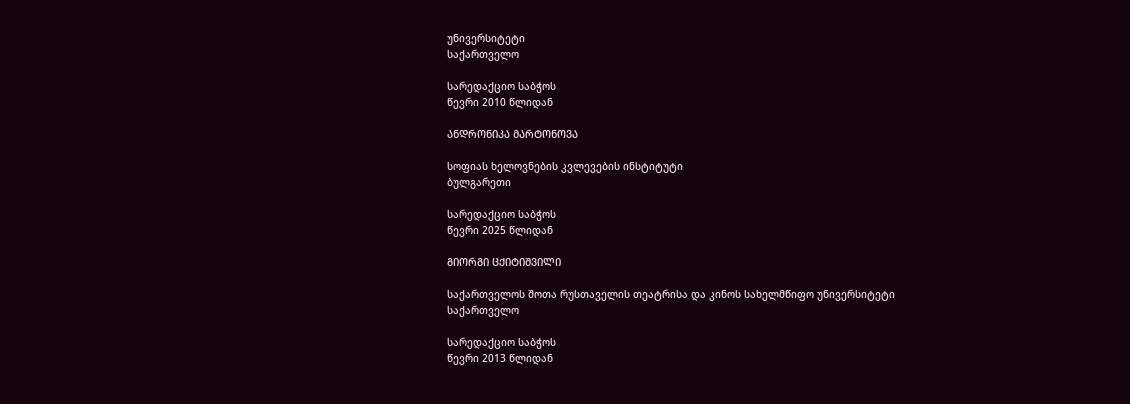უნივერსიტეტი
საქართველო

სარედაქციო საბჭოს
წევრი 2010 წლიდან

ᲐᲜᲓᲠᲝᲜᲘᲙᲐ ᲛᲐᲠᲢᲝᲜᲝᲕᲐ

სოფიას ხელოვნების კვლევების ინსტიტუტი
ბულგარეთი

სარედაქციო საბჭოს
წევრი 2025 წლიდან

ᲒᲘᲝᲠᲒᲘ ᲪᲥᲘᲢᲘᲨᲕᲘᲚᲘ

საქართველოს შოთა რუსთაველის თეატრისა და კინოს სახელმწიფო უნივერსიტეტი
საქართველო

სარედაქციო საბჭოს
წევრი 2013 წლიდან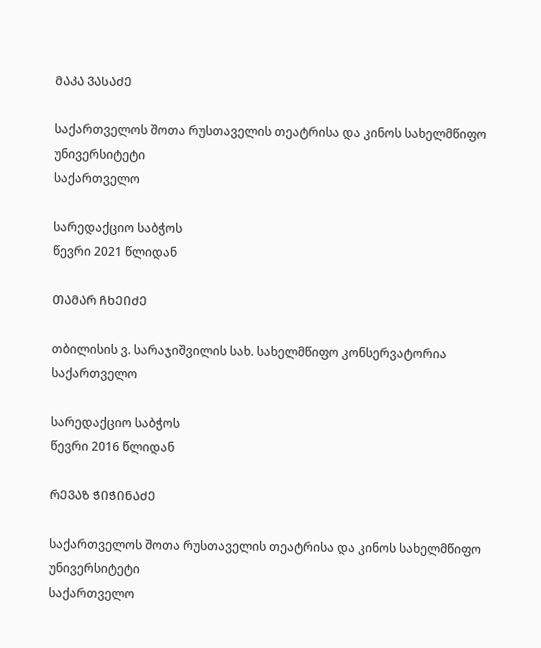ᲛᲐᲙᲐ ᲕᲐᲡᲐᲫᲔ

საქართველოს შოთა რუსთაველის თეატრისა და კინოს სახელმწიფო უნივერსიტეტი
საქართველო

სარედაქციო საბჭოს
წევრი 2021 წლიდან

ᲗᲐᲛᲐᲠ ᲩᲮᲔᲘᲫᲔ

თბილისის ვ. სარაჯიშვილის სახ. სახელმწიფო კონსერვატორია
საქართველო

სარედაქციო საბჭოს
წევრი 2016 წლიდან

ᲠᲔᲕᲐᲖ ᲭᲘᲭᲘᲜᲐᲫᲔ

საქართველოს შოთა რუსთაველის თეატრისა და კინოს სახელმწიფო უნივერსიტეტი
საქართველო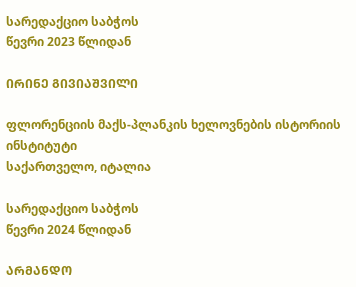სარედაქციო საბჭოს
წევრი 2023 წლიდან

ᲘᲠᲘᲜᲔ ᲒᲘᲕᲘᲐᲨᲕᲘᲚᲘ

ფლორენციის მაქს-პლანკის ხელოვნების ისტორიის ინსტიტუტი
საქართველო, იტალია

სარედაქციო საბჭოს
წევრი 2024 წლიდან

ᲐᲠᲛᲐᲜᲓᲝ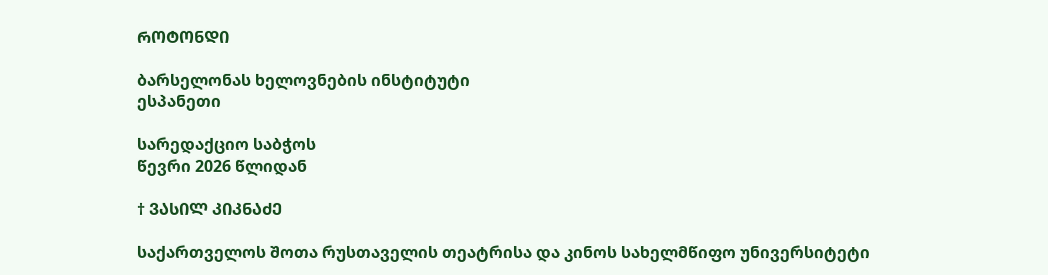ᲠᲝᲢᲝᲜᲓᲘ

ბარსელონას ხელოვნების ინსტიტუტი
ესპანეთი

სარედაქციო საბჭოს
წევრი 2026 წლიდან

† ᲕᲐᲡᲘᲚ ᲙᲘᲙᲜᲐᲫᲔ

საქართველოს შოთა რუსთაველის თეატრისა და კინოს სახელმწიფო უნივერსიტეტი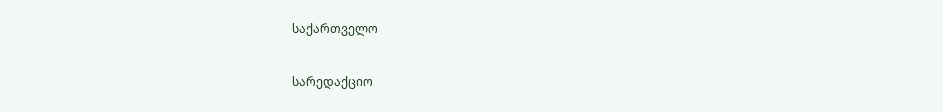საქართველო

სარედაქციო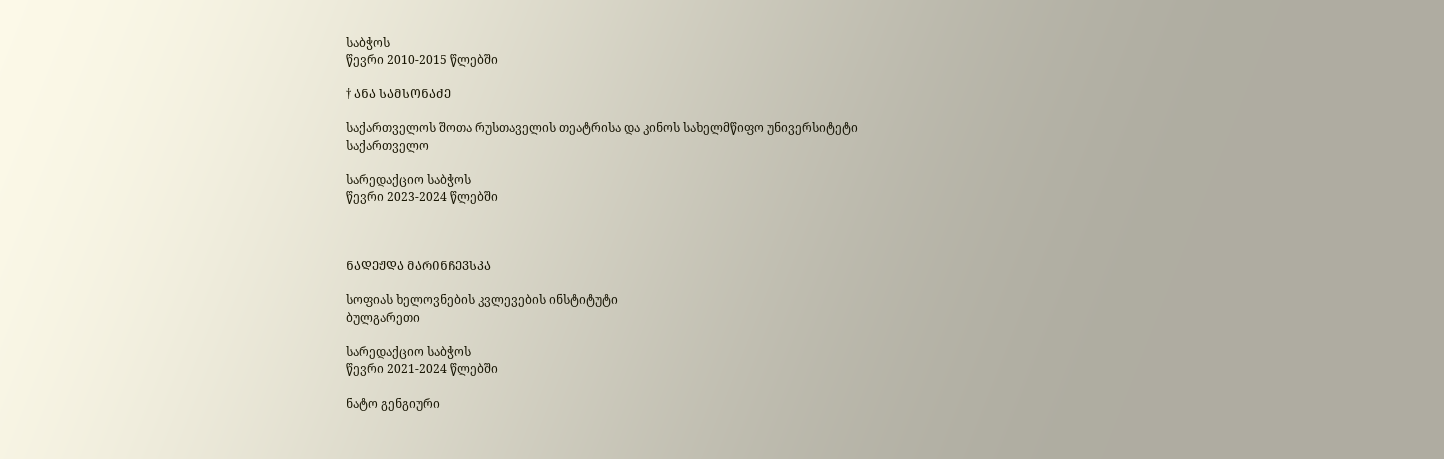საბჭოს
წევრი 2010-2015 წლებში

† ᲐᲜᲐ ᲡᲐᲛᲡᲝᲜᲐᲫᲔ

საქართველოს შოთა რუსთაველის თეატრისა და კინოს სახელმწიფო უნივერსიტეტი
საქართველო

სარედაქციო საბჭოს
წევრი 2023-2024 წლებში



ᲜᲐᲓᲔᲟᲓᲐ ᲛᲐᲠᲘᲜᲩᲔᲕᲡᲙᲐ

სოფიას ხელოვნების კვლევების ინსტიტუტი
ბულგარეთი

სარედაქციო საბჭოს
წევრი 2021-2024 წლებში

ნატო გენგიური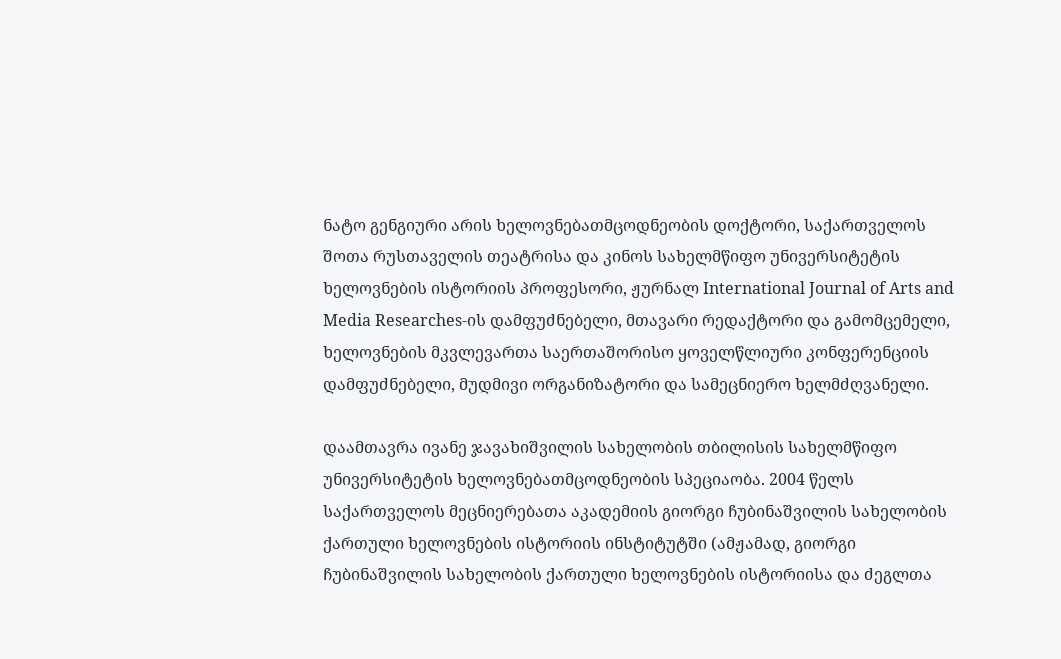ნატო გენგიური არის ხელოვნებათმცოდნეობის დოქტორი, საქართველოს შოთა რუსთაველის თეატრისა და კინოს სახელმწიფო უნივერსიტეტის ხელოვნების ისტორიის პროფესორი, ჟურნალ International Journal of Arts and Media Researches-ის დამფუძნებელი, მთავარი რედაქტორი და გამომცემელი, ხელოვნების მკვლევართა საერთაშორისო ყოველწლიური კონფერენციის დამფუძნებელი, მუდმივი ორგანიზატორი და სამეცნიერო ხელმძღვანელი.

დაამთავრა ივანე ჯავახიშვილის სახელობის თბილისის სახელმწიფო უნივერსიტეტის ხელოვნებათმცოდნეობის სპეციაობა. 2004 წელს საქართველოს მეცნიერებათა აკადემიის გიორგი ჩუბინაშვილის სახელობის ქართული ხელოვნების ისტორიის ინსტიტუტში (ამჟამად, გიორგი ჩუბინაშვილის სახელობის ქართული ხელოვნების ისტორიისა და ძეგლთა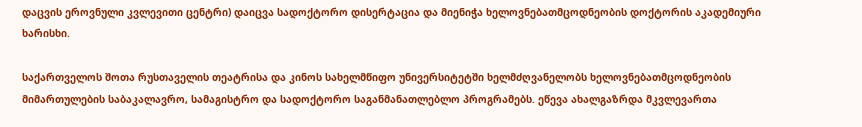დაცვის ეროვნული კვლევითი ცენტრი) დაიცვა სადოქტორო დისერტაცია და მიენიჭა ხელოვნებათმცოდნეობის დოქტორის აკადემიური ხარისხი.

საქართველოს შოთა რუსთაველის თეატრისა და კინოს სახელმწიფო უნივერსიტეტში ხელმძღვანელობს ხელოვნებათმცოდნეობის მიმართულების საბაკალავრო, სამაგისტრო და სადოქტორო საგანმანათლებლო პროგრამებს. ეწევა ახალგაზრდა მკვლევართა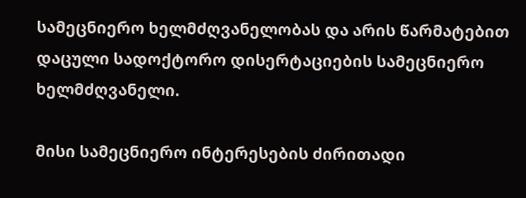სამეცნიერო ხელმძღვანელობას და არის წარმატებით დაცული სადოქტორო დისერტაციების სამეცნიერო ხელმძღვანელი.

მისი სამეცნიერო ინტერესების ძირითადი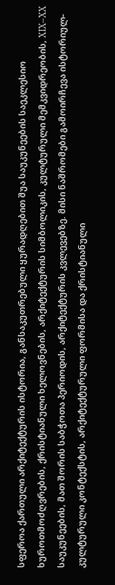სფეროა ქართული არქიტექტურის ისტორია, განსაკუთრებული ყურადღებით შუა საუკუნეების საეკლესიო ხუროთმოძღვრების, ქრისტიანული ხელოვნების, არქიტექტურის სიმბოლიკის, კულტურული მემკვიდრეობის, XIX–XX საუკუნეების, მათ შორის საბჭოთა პერიოდის, არქიტექტურის კვლევებზე. მისი ნაშრომები გამოირჩევა ისტორიულ-კულტურული კონტექსტის, არქიტექტურული ფორმისა და ქრისტიანული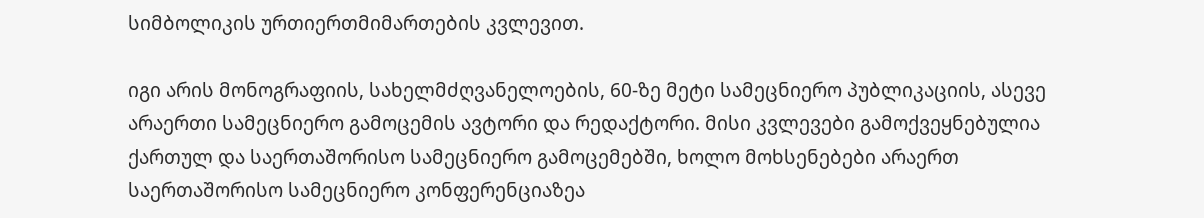სიმბოლიკის ურთიერთმიმართების კვლევით.

იგი არის მონოგრაფიის, სახელმძღვანელოების, 60-ზე მეტი სამეცნიერო პუბლიკაციის, ასევე არაერთი სამეცნიერო გამოცემის ავტორი და რედაქტორი. მისი კვლევები გამოქვეყნებულია ქართულ და საერთაშორისო სამეცნიერო გამოცემებში, ხოლო მოხსენებები არაერთ საერთაშორისო სამეცნიერო კონფერენციაზეა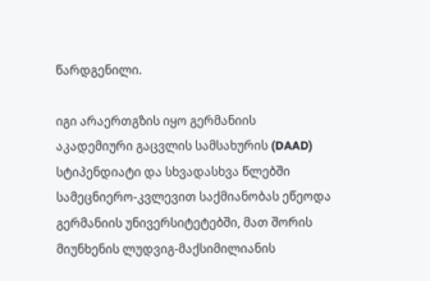წარდგენილი.

იგი არაერთგზის იყო გერმანიის აკადემიური გაცვლის სამსახურის (DAAD) სტიპენდიატი და სხვადასხვა წლებში სამეცნიერო-კვლევით საქმიანობას ეწეოდა გერმანიის უნივერსიტეტებში, მათ შორის მიუნხენის ლუდვიგ-მაქსიმილიანის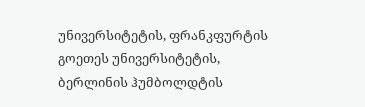უნივერსიტეტის, ფრანკფურტის გოეთეს უნივერსიტეტის, ბერლინის ჰუმბოლდტის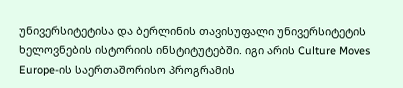უნივერსიტეტისა და ბერლინის თავისუფალი უნივერსიტეტის ხელოვნების ისტორიის ინსტიტუტებში. იგი არის Culture Moves Europe-ის საერთაშორისო პროგრამის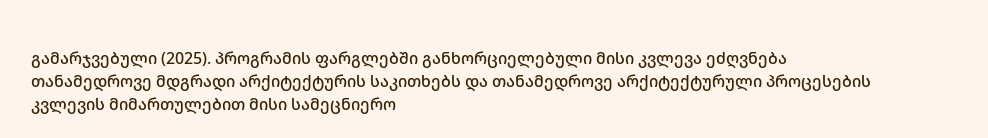გამარჯვებული (2025). პროგრამის ფარგლებში განხორციელებული მისი კვლევა ეძღვნება თანამედროვე მდგრადი არქიტექტურის საკითხებს და თანამედროვე არქიტექტურული პროცესების კვლევის მიმართულებით მისი სამეცნიერო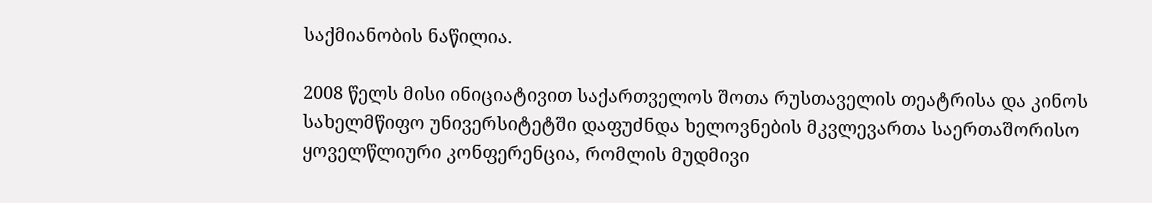საქმიანობის ნაწილია.

2008 წელს მისი ინიციატივით საქართველოს შოთა რუსთაველის თეატრისა და კინოს სახელმწიფო უნივერსიტეტში დაფუძნდა ხელოვნების მკვლევართა საერთაშორისო ყოველწლიური კონფერენცია, რომლის მუდმივი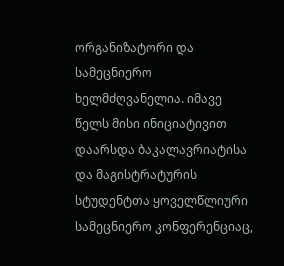ორგანიზატორი და სამეცნიერო ხელმძღვანელია. იმავე წელს მისი ინიციატივით დაარსდა ბაკალავრიატისა და მაგისტრატურის სტუდენტთა ყოველწლიური სამეცნიერო კონფერენციაც,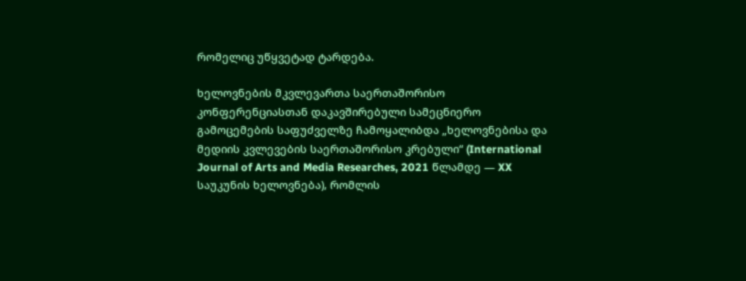რომელიც უწყვეტად ტარდება.

ხელოვნების მკვლევართა საერთაშორისო კონფერენციასთან დაკავშირებული სამეცნიერო გამოცემების საფუძველზე ჩამოყალიბდა „ხელოვნებისა და მედიის კვლევების საერთაშორისო კრებული“ (International Journal of Arts and Media Researches, 2021 წლამდე — XX საუკუნის ხელოვნება), რომლის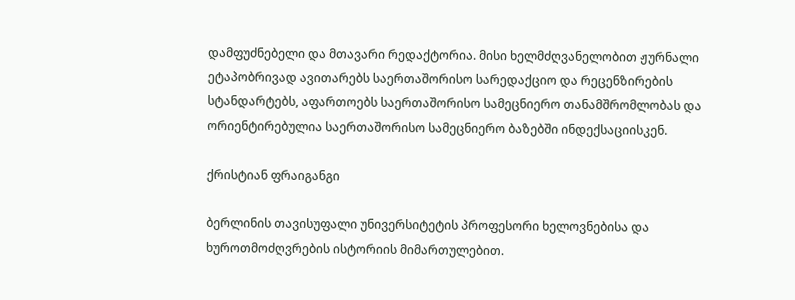დამფუძნებელი და მთავარი რედაქტორია. მისი ხელმძღვანელობით ჟურნალი ეტაპობრივად ავითარებს საერთაშორისო სარედაქციო და რეცენზირების სტანდარტებს, აფართოებს საერთაშორისო სამეცნიერო თანამშრომლობას და ორიენტირებულია საერთაშორისო სამეცნიერო ბაზებში ინდექსაციისკენ.

ქრისტიან ფრაიგანგი

ბერლინის თავისუფალი უნივერსიტეტის პროფესორი ხელოვნებისა და ხუროთმოძღვრების ისტორიის მიმართულებით.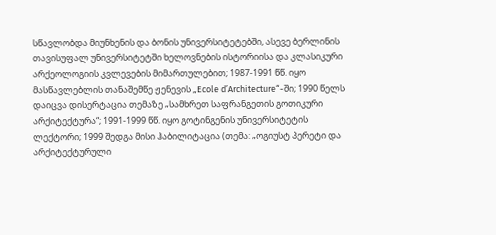სწავლობდა მიუნხენის და ბონის უნივერსიტეტებში, ასევე ბერლინის თავისუფალ უნივერსიტეტში ხელოვნების ისტორიისა და კლასიკური არქეოლოგიის კვლევების მიმართულებით; 1987-1991 წწ. იყო მასწავლებლის თანაშემწე ჟენევის „Ecole d’Architecture“-ში; 1990 წელს დაიცვა დისერტაცია თემაზე „სამხრეთ საფრანგეთის გოთიკური არქიტექტურა“; 1991-1999 წწ. იყო გოტინგენის უნივერსიტეტის ლექტორი; 1999 შედგა მისი ჰაბილიტაცია (თემა: „ოგიუსტ პერეტი და არქიტექტურული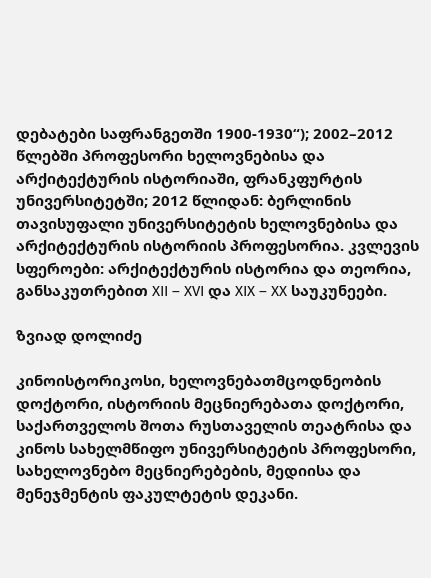დებატები საფრანგეთში 1900-1930“); 2002–2012 წლებში პროფესორი ხელოვნებისა და არქიტექტურის ისტორიაში, ფრანკფურტის უნივერსიტეტში; 2012 წლიდან: ბერლინის თავისუფალი უნივერსიტეტის ხელოვნებისა და არქიტექტურის ისტორიის პროფესორია. კვლევის სფეროები: არქიტექტურის ისტორია და თეორია, განსაკუთრებით XII – XVI და XIX – XX საუკუნეები.

ზვიად დოლიძე

კინოისტორიკოსი, ხელოვნებათმცოდნეობის დოქტორი, ისტორიის მეცნიერებათა დოქტორი, საქართველოს შოთა რუსთაველის თეატრისა და კინოს სახელმწიფო უნივერსიტეტის პროფესორი, სახელოვნებო მეცნიერებების, მედიისა და მენეჯმენტის ფაკულტეტის დეკანი.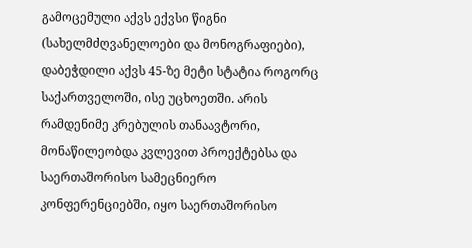გამოცემული აქვს ექვსი წიგნი (სახელმძღვანელოები და მონოგრაფიები), დაბეჭდილი აქვს 45-ზე მეტი სტატია როგორც საქართველოში, ისე უცხოეთში. არის რამდენიმე კრებულის თანაავტორი, მონაწილეობდა კვლევით პროექტებსა და საერთაშორისო სამეცნიერო კონფერენციებში, იყო საერთაშორისო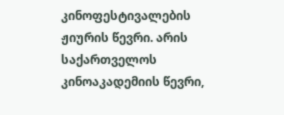კინოფესტივალების ჟიურის წევრი. არის საქართველოს კინოაკადემიის წევრი,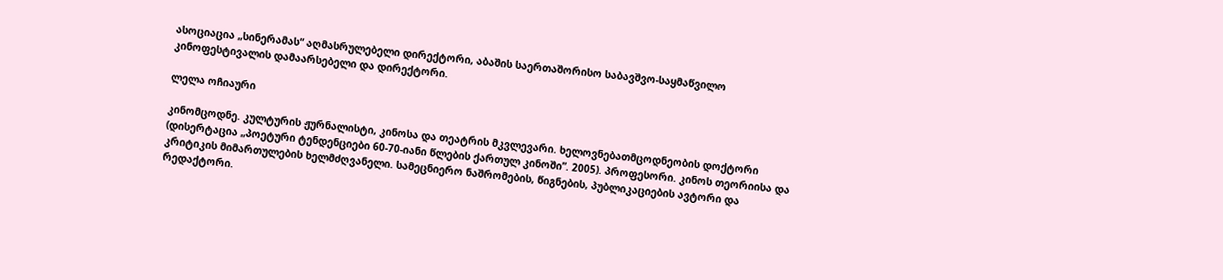ასოციაცია „სინერამას“ აღმასრულებელი დირექტორი, აბაშის საერთაშორისო საბავშვო-საყმაწვილო კინოფესტივალის დამაარსებელი და დირექტორი.

ლელა ოჩიაური

კინომცოდნე. კულტურის ჟურნალისტი, კინოსა და თეატრის მკვლევარი. ხელოვნებათმცოდნეობის დოქტორი (დისერტაცია „პოეტური ტენდენციები 60-70-იანი წლების ქართულ კინოში”. 2005). პროფესორი. კინოს თეორიისა და კრიტიკის მიმართულების ხელმძღვანელი. სამეცნიერო ნაშრომების, წიგნების, პუბლიკაციების ავტორი და რედაქტორი.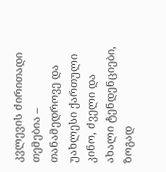კვლევის ძირითადი თემებია – თანამედროვე და უახლესი ქართული კინო, ძველი და ახალი ტენდენციები, ზოგად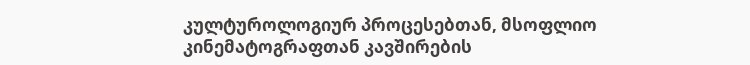კულტუროლოგიურ პროცესებთან, მსოფლიო კინემატოგრაფთან კავშირების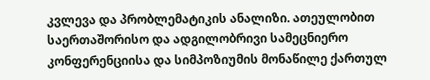კვლევა და პრობლემატიკის ანალიზი. ათეულობით საერთაშორისო და ადგილობრივი სამეცნიერო კონფერენციისა და სიმპოზიუმის მონაწილე ქართულ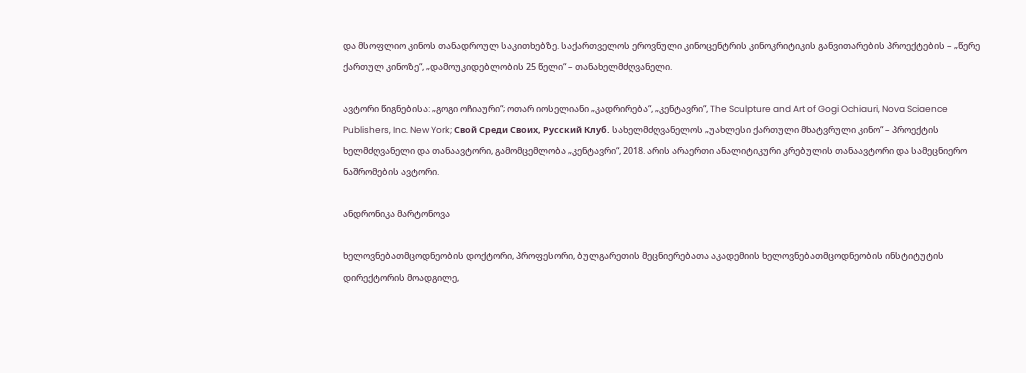და მსოფლიო კინოს თანადროულ საკითხებზე. საქართველოს ეროვნული კინოცენტრის კინოკრიტიკის განვითარების პროექტების – „წერე ქართულ კინოზე“, „დამოუკიდებლობის 25 წელი“ – თანახელმძღვანელი.

ავტორი წიგნებისა: „გოგი ოჩიაური“; ოთარ იოსელიანი „კადრირება“, „კენტავრი“, The Sculpture and Art of Gogi Ochiauri, Nova Sciaence Publishers, Inc. New York; Свой Среди Своих, Русский Клуб. სახელმძღვანელოს „უახლესი ქართული მხატვრული კინო“ – პროექტის ხელმძღვანელი და თანაავტორი, გამომცემლობა „კენტავრი“, 2018. არის არაერთი ანალიტიკური კრებულის თანაავტორი და სამეცნიერო ნაშრომების ავტორი.

ანდრონიკა მარტონოვა

ხელოვნებათმცოდნეობის დოქტორი, პროფესორი, ბულგარეთის მეცნიერებათა აკადემიის ხელოვნებათმცოდნეობის ინსტიტუტის დირექტორის მოადგილე,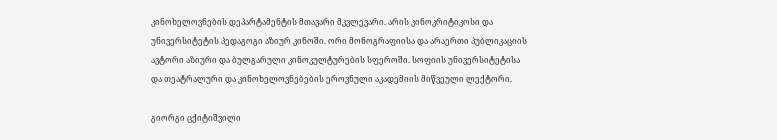კინოხელოვნების დეპარტამენტის მთავარი მკვლევარი. არის კინოკრიტიკოსი და უნივერსიტეტის პედაგოგი აზიურ კინოში. ორი მონოგრაფიისა და არაერთი პუბლიკაციის ავტორი აზიური და ბულგარული კინოკულტურების სფეროში. სოფიის უნივერსიტეტისა და თეატრალური და კინოხელოვნებების ეროვნული აკადემიის მიწვეული ლექტორი.

გიორგი ცქიტიშვილი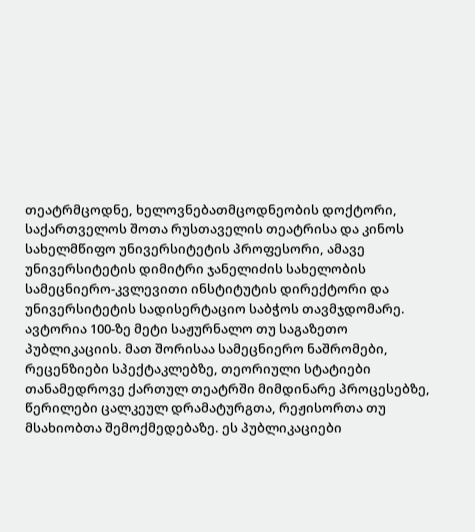თეატრმცოდნე, ხელოვნებათმცოდნეობის დოქტორი, საქართველოს შოთა რუსთაველის თეატრისა და კინოს სახელმწიფო უნივერსიტეტის პროფესორი, ამავე უნივერსიტეტის დიმიტრი ჯანელიძის სახელობის სამეცნიერო-კვლევითი ინსტიტუტის დირექტორი და უნივერსიტეტის სადისერტაციო საბჭოს თავმჯდომარე. ავტორია 100-ზე მეტი საჟურნალო თუ საგაზეთო პუბლიკაციის. მათ შორისაა სამეცნიერო ნაშრომები, რეცენზიები სპექტაკლებზე, თეორიული სტატიები თანამედროვე ქართულ თეატრში მიმდინარე პროცესებზე, წერილები ცალკეულ დრამატურგთა, რეჟისორთა თუ მსახიობთა შემოქმედებაზე. ეს პუბლიკაციები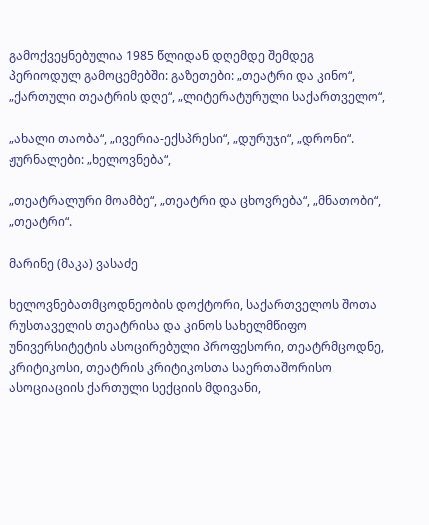გამოქვეყნებულია 1985 წლიდან დღემდე შემდეგ პერიოდულ გამოცემებში: გაზეთები: „თეატრი და კინო“, „ქართული თეატრის დღე“, „ლიტერატურული საქართველო“,

„ახალი თაობა“, „ივერია-ექსპრესი“, „დურუჯი“, „დრონი“. ჟურნალები: „ხელოვნება“,

„თეატრალური მოამბე“, „თეატრი და ცხოვრება“, „მნათობი“, „თეატრი“.

მარინე (მაკა) ვასაძე

ხელოვნებათმცოდნეობის დოქტორი, საქართველოს შოთა რუსთაველის თეატრისა და კინოს სახელმწიფო უნივერსიტეტის ასოცირებული პროფესორი, თეატრმცოდნე, კრიტიკოსი, თეატრის კრიტიკოსთა საერთაშორისო ასოციაციის ქართული სექციის მდივანი,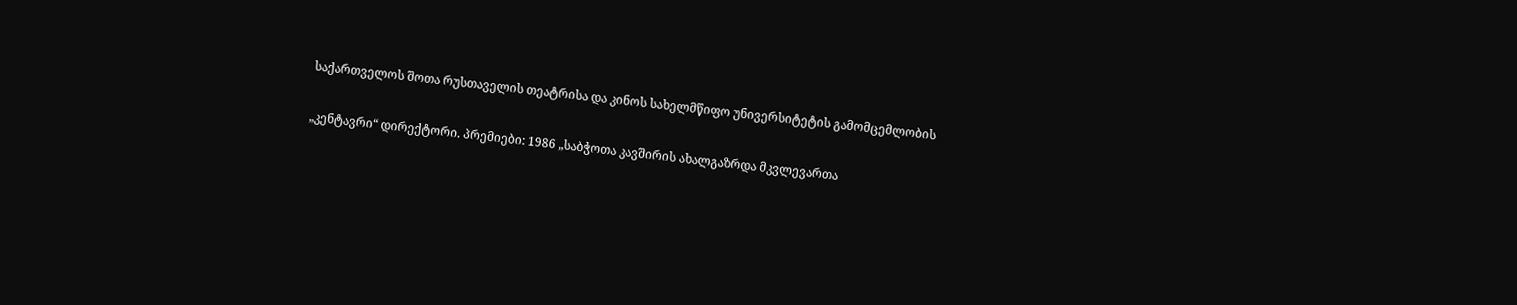საქართველოს შოთა რუსთაველის თეატრისა და კინოს სახელმწიფო უნივერსიტეტის გამომცემლობის

„კენტავრი“ დირექტორი. პრემიები: 1986 „საბჭოთა კავშირის ახალგაზრდა მკვლევართა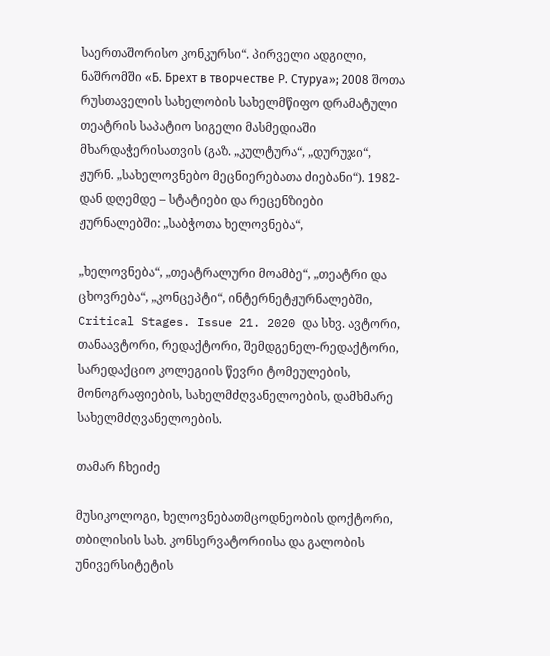საერთაშორისო კონკურსი“. პირველი ადგილი, ნაშრომში «Б. Брехт в творчестве Р. Стуруа»; 2008 შოთა რუსთაველის სახელობის სახელმწიფო დრამატული თეატრის საპატიო სიგელი მასმედიაში მხარდაჭერისათვის (გაზ. „კულტურა“, „დურუჯი“, ჟურნ. „სახელოვნებო მეცნიერებათა ძიებანი“). 1982-დან დღემდე – სტატიები და რეცენზიები ჟურნალებში: „საბჭოთა ხელოვნება“,

„ხელოვნება“, „თეატრალური მოამბე“, „თეატრი და ცხოვრება“, „კონცეპტი“, ინტერნეტჟურნალებში, Critical Stages. Issue 21. 2020 და სხვ. ავტორი, თანაავტორი, რედაქტორი, შემდგენელ-რედაქტორი, სარედაქციო კოლეგიის წევრი ტომეულების, მონოგრაფიების, სახელმძღვანელოების, დამხმარე სახელმძღვანელოების.

თამარ ჩხეიძე

მუსიკოლოგი, ხელოვნებათმცოდნეობის დოქტორი, თბილისის სახ. კონსერვატორიისა და გალობის უნივერსიტეტის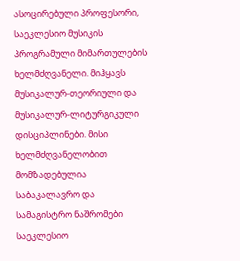ასოცირებული პროფესორი, საეკლესიო მუსიკის პროგრამული მიმართულების ხელმძღვანელი. მიჰყავს მუსიკალურ-თეორიული და მუსიკალურ-ლიტურგიკული დისციპლინები. მისი ხელმძღვანელობით მომზადებულია საბაკალავრო და სამაგისტრო ნაშრომები საეკლესიო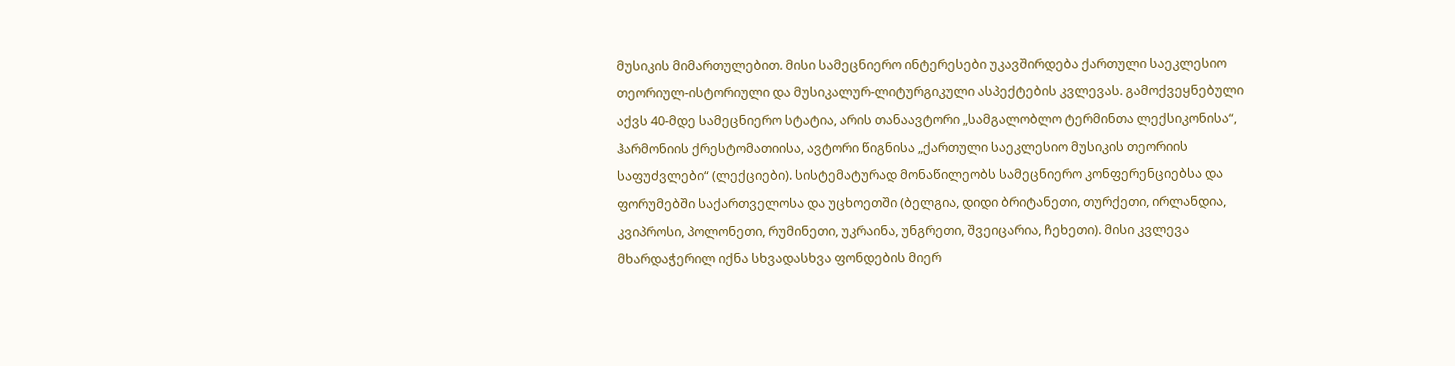მუსიკის მიმართულებით. მისი სამეცნიერო ინტერესები უკავშირდება ქართული საეკლესიო თეორიულ-ისტორიული და მუსიკალურ-ლიტურგიკული ასპექტების კვლევას. გამოქვეყნებული აქვს 40-მდე სამეცნიერო სტატია, არის თანაავტორი „სამგალობლო ტერმინთა ლექსიკონისა“, ჰარმონიის ქრესტომათიისა, ავტორი წიგნისა „ქართული საეკლესიო მუსიკის თეორიის საფუძვლები“ (ლექციები). სისტემატურად მონაწილეობს სამეცნიერო კონფერენციებსა და ფორუმებში საქართველოსა და უცხოეთში (ბელგია, დიდი ბრიტანეთი, თურქეთი, ირლანდია, კვიპროსი, პოლონეთი, რუმინეთი, უკრაინა, უნგრეთი, შვეიცარია, ჩეხეთი). მისი კვლევა მხარდაჭერილ იქნა სხვადასხვა ფონდების მიერ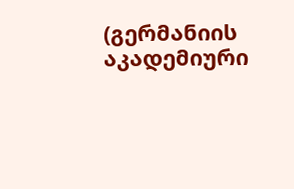(გერმანიის აკადემიური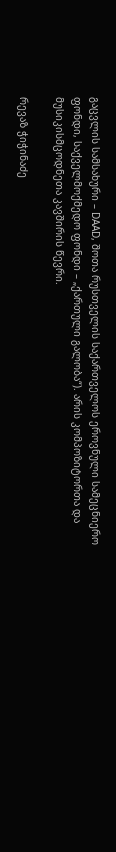გაცვლის სამსახური – DAAD, შოთა რუსთველის საქართველოს ეროვნული სამეცნიერო ფონდი, საქველმოქმედო ფონდი – „ქართული გალობა“). არის კომპოზიტორთა და მუსიკისმცოდნეთა კავშირის წევრი.

რევაზ ჭიჭინაძე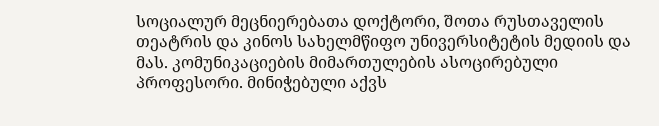სოციალურ მეცნიერებათა დოქტორი, შოთა რუსთაველის თეატრის და კინოს სახელმწიფო უნივერსიტეტის მედიის და მას. კომუნიკაციების მიმართულების ასოცირებული პროფესორი. მინიჭებული აქვს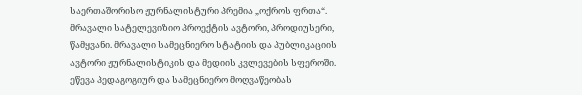საერთაშორისო ჟურნალისტური პრემია „ოქროს ფრთა“. მრავალი სატელევიზიო პროექტის ავტორი, პროდიუსერი, წამყვანი. მრავალი სამეცნიერო სტატიის და პუბლიკაციის ავტორი ჟურნალისტიკის და მედიის კვლევების სფეროში. ეწევა პედაგოგიურ და სამეცნიერო მოღვაწეობას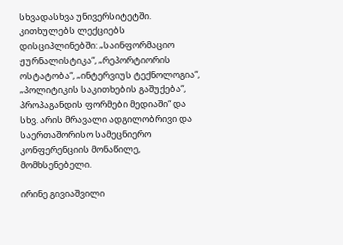სხვადასხვა უნივერსიტეტში. კითხულებს ლექციებს დისციპლინებში: „საინფორმაციო ჟურნალისტიკა“, „რეპორტიორის ოსტატობა“, „ინტერვიუს ტექნოლოგია“, „პოლიტიკის საკითხების გაშუქება“, პროპაგანდის ფორმები მედიაში“ და სხვ. არის მრავალი ადგილობრივი და საერთაშორისო სამეცნიერო კონფერენციის მონაწილე, მომხსენებელი.

ირინე გივიაშვილი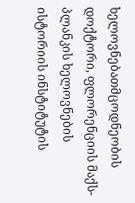ხელოვნებათმცოდნეობის დოქტორი, ფლორენციის მაქს-პლანკის ხელოვნების ისტორიის ინსტიტუტის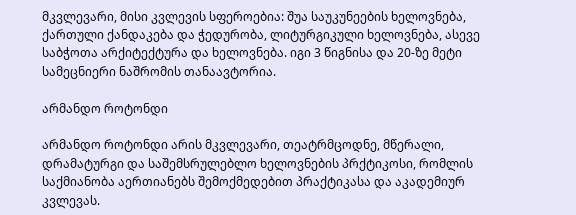მკვლევარი, მისი კვლევის სფეროებია: შუა საუკუნეების ხელოვნება, ქართული ქანდაკება და ჭედურობა, ლიტურგიკული ხელოვნება, ასევე საბჭოთა არქიტექტურა და ხელოვნება. იგი 3 წიგნისა და 20-ზე მეტი სამეცნიერი ნაშრომის თანაავტორია.

არმანდო როტონდი

არმანდო როტონდი არის მკვლევარი, თეატრმცოდნე, მწერალი, დრამატურგი და საშემსრულებლო ხელოვნების პრქტიკოსი, რომლის საქმიანობა აერთიანებს შემოქმედებით პრაქტიკასა და აკადემიურ კვლევას.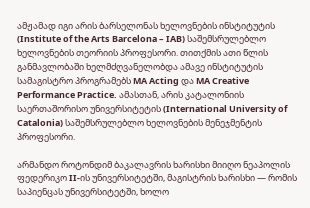ამჟამად იგი არის ბარსელონას ხელოვნების ინსტიტუტის (Institute of the Arts Barcelona – IAB) საშემსრულებლო ხელოვნების თეორიის პროფესორი. თითქმის ათი წლის განმავლობაში ხელმძღვანელობდა ამავე ინსტიტუტის სამაგისტრო პროგრამებს MA Acting და MA Creative Performance Practice. ამასთან, არის კატალონიის საერთაშორისო უნივერსიტეტის (International University of Catalonia) საშემსრულებლო ხელოვნების მენეჯმენტის პროფესორი.

არმანდო როტონდიმ ბაკალავრის ხარისხი მიიღო ნეაპოლის ფედერიკო II-ის უნივერსიტეტში, მაგისტრის ხარისხი — რომის საპიენცას უნივერსიტეტში, ხოლო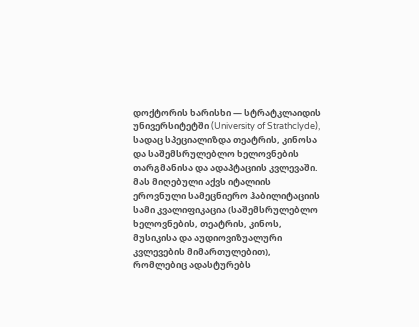დოქტორის ხარისხი — სტრატკლაიდის უნივერსიტეტში (University of Strathclyde), სადაც სპეციალიზდა თეატრის, კინოსა და საშემსრულებლო ხელოვნების თარგმანისა და ადაპტაციის კვლევაში. მას მიღებული აქვს იტალიის ეროვნული სამეცნიერო ჰაბილიტაციის სამი კვალიფიკაცია (საშემსრულებლო ხელოვნების, თეატრის, კინოს, მუსიკისა და აუდიოვიზუალური კვლევების მიმართულებით), რომლებიც ადასტურებს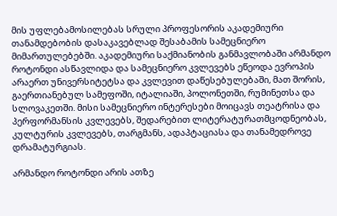მის უფლებამოსილებას სრული პროფესორის აკადემიური თანამდებობის დასაკავებლად შესაბამის სამეცნიერო მიმართულებებში. აკადემიური საქმიანობის განმავლობაში არმანდო როტონდი ასწავლიდა და სამეცნიერო კვლევებს ეწეოდა ევროპის არაერთ უნივერსიტეტსა და კვლევით დაწესებულებაში, მათ შორის, გაერთიანებულ სამეფოში, იტალიაში, პოლონეთში, რუმინეთსა და სლოვაკეთში. მისი სამეცნიერო ინტერესები მოიცავს თეატრისა და პერფორმანსის კვლევებს, შედარებით ლიტერატურათმცოდნეობას, კულტურის კვლევებს, თარგმანს, ადაპტაციასა და თანამედროვე დრამატურგიას.

არმანდო როტონდი არის ათზე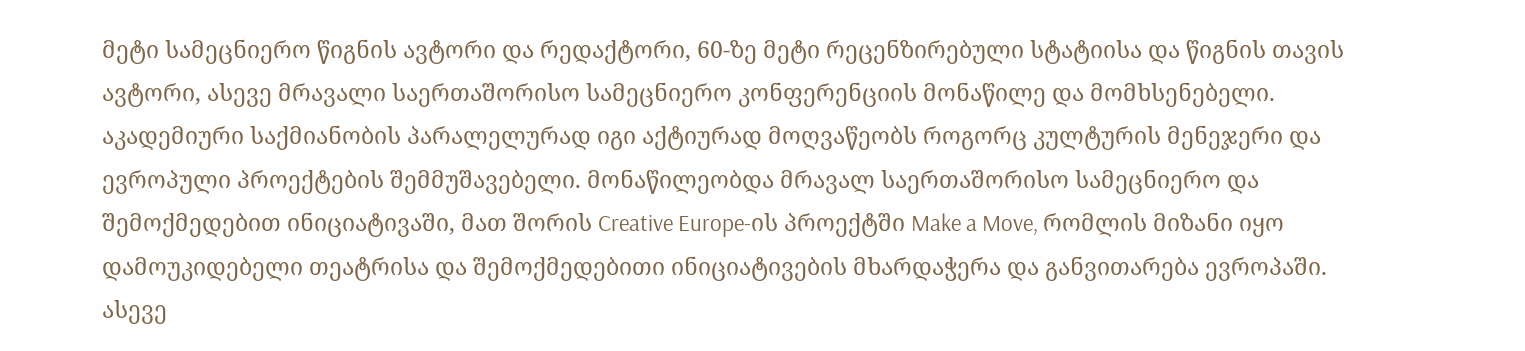მეტი სამეცნიერო წიგნის ავტორი და რედაქტორი, 60-ზე მეტი რეცენზირებული სტატიისა და წიგნის თავის ავტორი, ასევე მრავალი საერთაშორისო სამეცნიერო კონფერენციის მონაწილე და მომხსენებელი.  აკადემიური საქმიანობის პარალელურად იგი აქტიურად მოღვაწეობს როგორც კულტურის მენეჯერი და ევროპული პროექტების შემმუშავებელი. მონაწილეობდა მრავალ საერთაშორისო სამეცნიერო და შემოქმედებით ინიციატივაში, მათ შორის Creative Europe-ის პროექტში Make a Move, რომლის მიზანი იყო დამოუკიდებელი თეატრისა და შემოქმედებითი ინიციატივების მხარდაჭერა და განვითარება ევროპაში. ასევე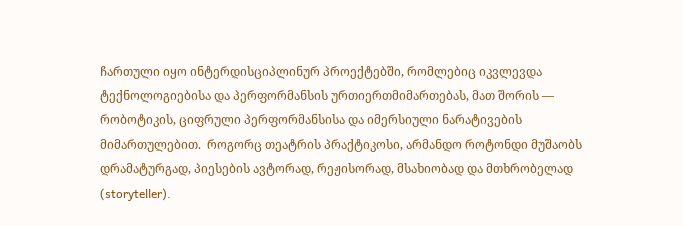ჩართული იყო ინტერდისციპლინურ პროექტებში, რომლებიც იკვლევდა ტექნოლოგიებისა და პერფორმანსის ურთიერთმიმართებას, მათ შორის — რობოტიკის, ციფრული პერფორმანსისა და იმერსიული ნარატივების მიმართულებით.  როგორც თეატრის პრაქტიკოსი, არმანდო როტონდი მუშაობს დრამატურგად, პიესების ავტორად, რეჟისორად, მსახიობად და მთხრობელად (storyteller).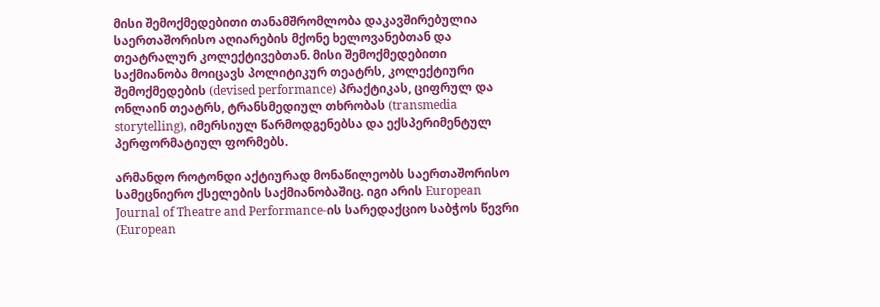მისი შემოქმედებითი თანამშრომლობა დაკავშირებულია საერთაშორისო აღიარების მქონე ხელოვანებთან და თეატრალურ კოლექტივებთან. მისი შემოქმედებითი საქმიანობა მოიცავს პოლიტიკურ თეატრს, კოლექტიური შემოქმედების (devised performance) პრაქტიკას, ციფრულ და ონლაინ თეატრს, ტრანსმედიულ თხრობას (transmedia storytelling), იმერსიულ წარმოდგენებსა და ექსპერიმენტულ პერფორმატიულ ფორმებს.

არმანდო როტონდი აქტიურად მონაწილეობს საერთაშორისო სამეცნიერო ქსელების საქმიანობაშიც. იგი არის European Journal of Theatre and Performance-ის სარედაქციო საბჭოს წევრი (European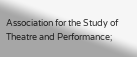Association for the Study of Theatre and Performance;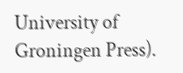University of Groningen Press).